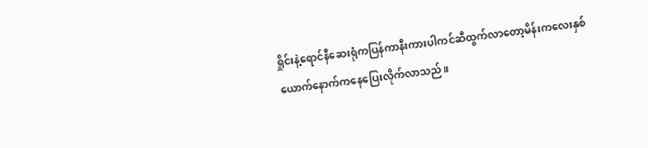ရှိုင်းနဲ့ရောင်နီဆေးရုံကပြန်ကာနီးကားပါကင်ဆီထွက်လာတော့မိန်းကလေးနှစ်ယောက်နောက်ကနေပြေးလိုက်လာသည်။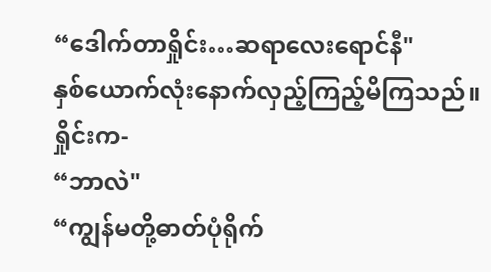“ဒေါက်တာရှိုင်း…ဆရာလေးရောင်နီ"
နှစ်ယောက်လုံးနောက်လှည့်ကြည့်မိကြသည်။ရှိုင်းက-
“ဘာလဲ"
“ကျွန်မတို့ဓာတ်ပုံရိုက်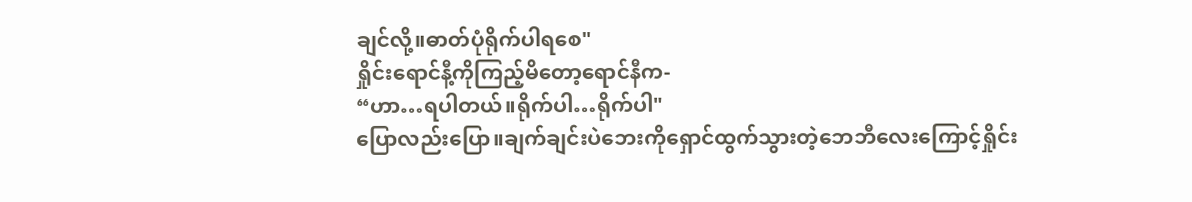ချင်လို့။ဓာတ်ပုံရိုက်ပါရစေ"
ရှိုင်းရောင်နီ့ကိုကြည့်မိတော့ရောင်နီက-
“ဟာ…ရပါတယ်။ရိုက်ပါ…ရိုက်ပါ"
ပြောလည်းပြော။ချက်ချင်းပဲဘေးကိုရှောင်ထွက်သွားတဲ့ဘေဘီလေးကြောင့်ရှိုင်း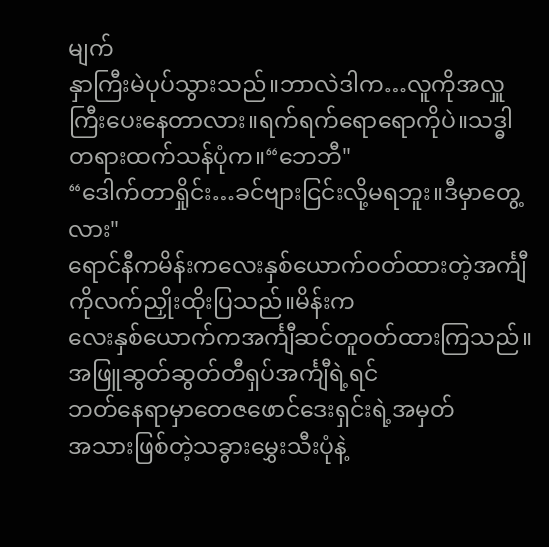မျက်
နှာကြီးမဲပုပ်သွားသည်။ဘာလဲဒါက…လူကိုအလှူကြီးပေးနေတာလား။ရက်ရက်ရောရောကိုပဲ။သဒ္ဓါတရားထက်သန်ပုံက။“ဘေဘီ"
“ဒေါက်တာရှိုင်း…ခင်ဗျားငြင်းလို့မရဘူး။ဒီမှာတွေ့လား"
ရောင်နီကမိန်းကလေးနှစ်ယောက်ဝတ်ထားတဲ့အင်္ကျီကိုလက်ညှိုးထိုးပြသည်။မိန်းက
လေးနှစ်ယောက်ကအင်္ကျီဆင်တူဝတ်ထားကြသည်။အဖြူဆွတ်ဆွတ်တီရှပ်အင်္ကျီရဲ့ရင်
ဘတ်နေရာမှာတေဇဖောင်ဒေးရှင်းရဲ့အမှတ်
အသားဖြစ်တဲ့သခွားမွှေးသီးပုံနဲ့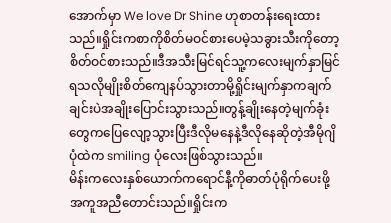အောက်မှာ We love Dr Shine ဟုစာတန်းရေးထားသည်။ရှိုင်းကစာကိုစိတ်မဝင်စားပေမဲ့သခွားသီးကိုတော့စိတ်ဝင်စားသည်။ဒီအသီးမြင်ရင်သူ့ကလေးမျက်နှာမြင်ရသလိုမျိုးစိတ်ကျေနပ်သွားတာမို့ရှိုင်းမျက်နှာကချက်ချင်းပဲအချိုးပြောင်းသွားသည်။တွန့်ချိုးနေတဲ့မျက်ခုံးတွေကပြေလျော့သွားပြီးဒီလိုမနေနဲ့ဒီလိုနေဆိုတဲ့အီမိုဂျိပုံထဲက smiling ပုံလေးဖြစ်သွားသည်။
မိန်းကလေးနှစ်ယောက်ကရောင်နီ့ကိုဓာတ်ပုံရိုက်ပေးဖို့အကူအညီတောင်းသည်။ရှိုင်းက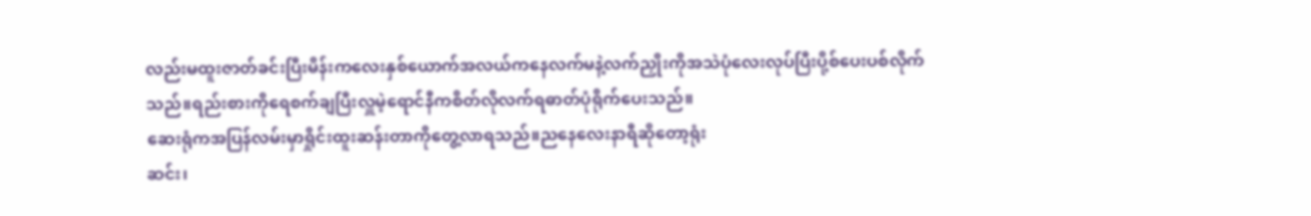လည်းမထူးဇာတ်ခင်းပြီးမိန်းကလေးနှစ်ယောက်အလယ်ကနေလက်မနဲ့လက်ညှိုးကိုအသဲပုံလေးလုပ်ပြီးပို့စ်ပေးပစ်လိုက်သည်။ရည်းစားကိုရေစက်ချပြီးလှူမဲ့ရောင်နီကစိတ်လိုလက်ရဓာတ်ပုံရိုက်ပေးသည်။
ဆေးရုံကအပြန်လမ်းမှာရှိုင်းထူးဆန်းတာကိုတွေ့လာရသည်။ညနေလေးနာရီဆိုတော့ရုံး
ဆင်း၊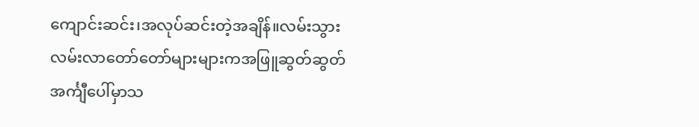ကျောင်းဆင်း၊အလုပ်ဆင်းတဲ့အချိန်။လမ်းသွားလမ်းလာတော်တော်များများကအဖြူဆွတ်ဆွတ်အင်္ကျီပေါ်မှာသ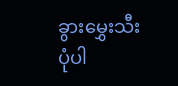ခွားမွှေးသီးပုံပါ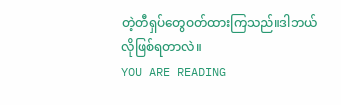တဲ့တီရှပ်တွေဝတ်ထားကြသည်။ဒါဘယ်
လိုဖြစ်ရတာလဲ။
YOU ARE READING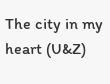The city in my heart (U&Z)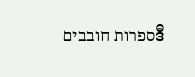ספרות חובביםဒီ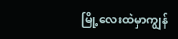မြို့လေးထဲမှာကျွန်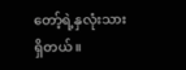တော့်ရဲ့နှလုံးသားရှိတယ်။